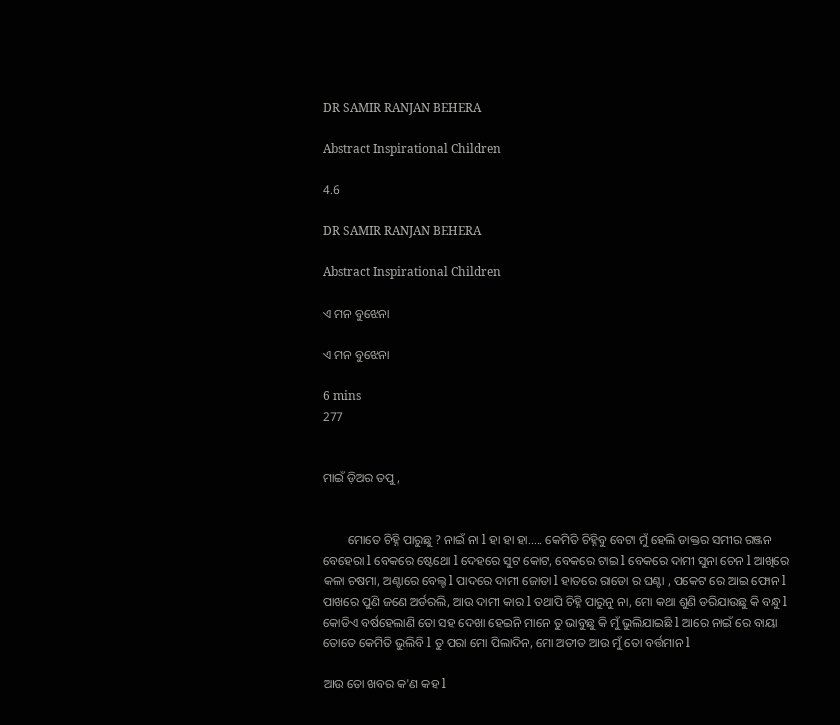DR SAMIR RANJAN BEHERA

Abstract Inspirational Children

4.6

DR SAMIR RANJAN BEHERA

Abstract Inspirational Children

ଏ ମନ ବୁଝେନା

ଏ ମନ ବୁଝେନା

6 mins
277


ମାଇଁ ଡ଼ିଅର ତପୁ,


        ମୋତେ ଚିହ୍ନି ପାରୁଛୁ ? ନାଇଁ ନା l ହା ହା ହା..... କେମିତି ଚିହ୍ନିବୁ ବେଟା ମୁଁ ହେଲି ଡାକ୍ତର ସମୀର ରଞ୍ଜନ ବେହେରା l ବେକରେ ଷ୍ଟେଥୋ l ଦେହରେ ସୁଟ କୋଟ, ବେକରେ ଟାଇ l ବେକରେ ଦାମୀ ସୁନା ଚେନ l ଆଖିରେ କଳା ଚଷମା, ଅଣ୍ଟାରେ ବେଲ୍ଟ l ପାଦରେ ଦାମୀ ଜୋତା l ହାତରେ ରାଡୋ ର ଘଣ୍ଟା , ପକେଟ ରେ ଆଇ ଫୋନ l ପାଖରେ ପୁଣି ଜଣେ ଅର୍ଡରଲି, ଆଉ ଦାମୀ କାର l ତଥାପି ଚିହ୍ନି ପାରୁନୁ ନା, ମୋ କଥା ଶୁଣି ଡରିଯାଉଛୁ କି ବନ୍ଧୁ l କୋଡିଏ ବର୍ଷହେଲାଣି ତୋ ସହ ଦେଖା ହେଇନି ମାନେ ତୁ ଭାବୁଛୁ କି ମୁଁ ଭୁଲିଯାଇଛି l ଆରେ ନାଇଁ ରେ ବାୟା ତୋତେ କେମିତି ଭୁଲିବି l ତୁ ପରା ମୋ ପିଲାଦିନ, ମୋ ଅତୀତ ଆଉ ମୁଁ ତୋ ବର୍ତ୍ତମାନ l

ଆଉ ତୋ ଖବର କ'ଣ କହ l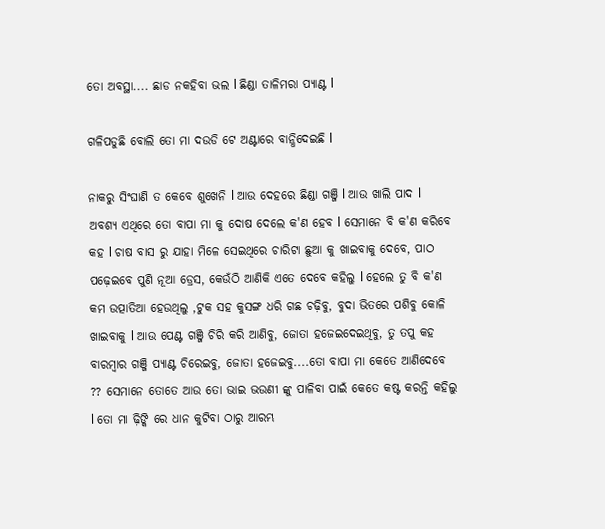ତୋ ଅବସ୍ଥା.... ଛାଡ ନକହିବା ଭଲ l ଛିଣ୍ଡା ତାଳିମରା ପ୍ୟାଣ୍ଟ l

ଗଳିପଡୁଛି ବୋଲି ତୋ ମା ଦଉଡି ଟେ ଅଣ୍ଟାରେ ବାନ୍ଧିଦେଇଛି l

ନାକରୁ ସିଂଘାଣି ତ କେବେ ଶୁଖେନି l ଆଉ ଦେହରେ ଛିଣ୍ଡା ଗଞ୍ଜି l ଆଉ ଖାଲି ପାଦ l ଅବଶ୍ୟ ଏଥିରେ ତୋ ବାପା ମା କୁ ଦୋଷ ଦେଲେ କ'ଣ ହେବ l ସେମାନେ ବି କ'ଣ କରିବେ କହ l ଚାଷ ବାସ ରୁ ଯାହା ମିଳେ ସେଇଥିରେ ଚାରିଟା ଛୁଆ କୁ ଖାଇବାକୁ ଦେବେ, ପାଠ ପଢ଼େଇବେ ପୁଣି ନୂଆ ଡ୍ରେସ, କେଉଁଠି ଆଣିକି ଏତେ ଦେବେ କହିଲୁ l ହେଲେ ତୁ ବି କ'ଣ କମ ଉତ୍ପାତିଆ ହେଉଥିଲୁ ,ଟୁକ ସହ କୁସଙ୍ଗ ଧରି ଗଛ ଚଢ଼ିବୁ, ବୁଦା ଭିତରେ ପଶିବୁ କୋଳି ଖାଇବାକୁ l ଆଉ ପେଣ୍ଟ ଗଞ୍ଜି ଚିରି କରି ଆଣିବୁ, ଜୋତା ହଜେଇଦେଇଥିବୁ, ତୁ ତପୁ କହ ବାରମ୍ବାର ଗଞ୍ଜି ପ୍ୟାଣ୍ଟ ଚିରେଇବୁ, ଜୋତା ହଜେଇବୁ....ତୋ ବାପା ମା କେତେ ଆଣିଦେବେ ?? ସେମାନେ ତୋତେ ଆଉ ତୋ ଭାଇ ଭଉଣୀ ଙ୍କୁ ପାଳିବା ପାଇଁ କେତେ କଷ୍ଟ କରନ୍ତି କହିଲୁ l ତୋ ମା ଢ଼ିଙ୍କି ରେ ଧାନ କୁଟିବା ଠାରୁ ଆରମ୍ଭ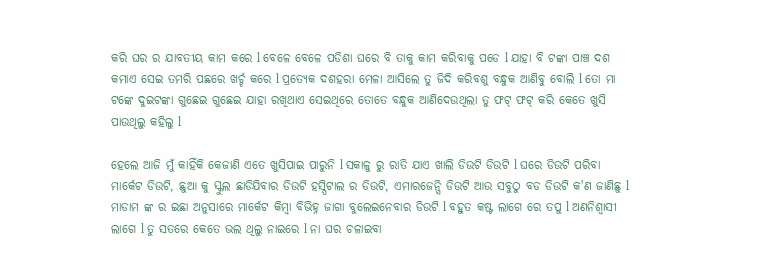କରି ଘର ର ଯାବତୀୟ କାମ କରେ l ବେଳେ ବେଳେ ପଡିଶା ଘରେ ବି ତାକୁ କାମ କରିବାକୁ ପଡେ l ଯାହା ବି ଟଙ୍କା ପାଞ୍ଚ ଦଶ କମାଏ ସେଇ ତମରି ପଛରେ ଖର୍ଚ୍ଚ କରେ l ପ୍ରତ୍ୟେକ ଦଶହରା ମେଳା ଆସିଲେ ତୁ ଜିଦି କରିବଶୁ ବନ୍ଧୁକ ଆଣିବୁ ବୋଲି l ତୋ ମା ଟଙ୍କେ ଦୁଇଟଙ୍କା ଗୁଛେଇ ଗୁଛେଇ ଯାହା ରଖିଥାଏ ସେଇଥିରେ ତୋତେ ବନ୍ଧୁକ ଆଣିଦେଉଥିଲା ତୁ ଫଟ୍ ଫଟ୍ କରି କେତେ ଖୁସି ପାଉଥିଲୁ କହିଲୁ l

ହେଲେ ଆଜି ମୁଁ କାହିଁକି କେଜାଣି ଏତେ ଖୁସିପାଇ ପାରୁନି l ସକାଳୁ ରୁ ରାତି ଯାଏ ଖାଲି ଡିଉଟି ଡିଉଟି l ଘରେ ଡିଉଟି ପରିବା ମାର୍କେଟ ଡିଉଟି, ଛୁଆ କୁ ସ୍କୁଲ ଛାଡିଯିବାର ଡିଉଟି ହସ୍ପିଟାଲ ର ଡିଉଟି, ଏମାରଜେନ୍ସି ଡିଉଟି ଆଉ ସବୁଠୁ ବଡ ଡିଉଟି କ'ଣ ଜାଣିଛୁ l ମାଡାମ ଙ୍କ ର ଇଛା ଅନୁସାରେ ମାର୍କେଟ କିମ୍ବା ବିଭିହ୍ନ ଜାଗା ବୁଲେଇନେବାର ଡିଉଟି l ବହୁତ କଷ୍ଟ ଲାଗେ ରେ ତପୁ l ଅଣନିଶ୍ୱାସୀ ଲାଗେ l ତୁ ସତରେ କେତେ ଭଲ ଥିଲୁ ନାଇରେ l ନା ଘର ଚଳାଇବା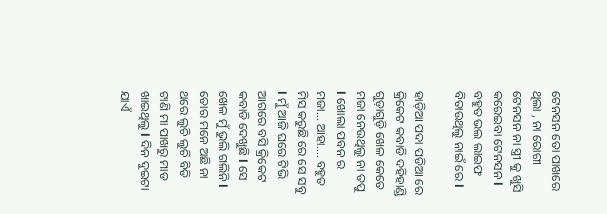ଟେନସନ ତୋ ପାଖରେ ଥିଲା , ନା ରୋଗୀ ଟେନସନ ନା ସ୍ତ୍ରୀ କୁ ଖୁସି କରେଇବା ଟେନସନ l ବହୁତ ଭଲ ଲାଇଫ ବିତାଉଥିଲୁ ନାଇଁ ରେ l

ହାଡ଼ିଆ ପଦା ପଡିଆ ରେ କ୍ରିକେଟ କବାଡି ଦହିହାଣ୍ଡି ଗୁଡ଼ାଗୁଡ଼ି ଖେଳ କେତେ ମଜା ନେଉଥିଲୁ ନା ତପୁ l ଖୋଲା ପବନ ର ମଜା... ଆହା.... ବହୁତ ମିସ କରୁଛି ରେ ସେ ସବୁ l ମୁଁ ଆଜି ଘରେ ଟିଭି ଆଗରେ ବସି କ୍ରିକେଟ କବାଡି ଦେଖୁଛି l ସେ ଖେଳ ମୁଁ ଭୁଲି ଗଲିନି l ତୋର ମନେ ଅଛି ନା ଥରେ ଲୁଚି ଲୁଚି ବିଡି ଟାଣି ମା ପାଖରୁ ମାଡ ଖାଇଥିଲୁ l ଦିନ ଦୁଇଟା ଯାଏଁ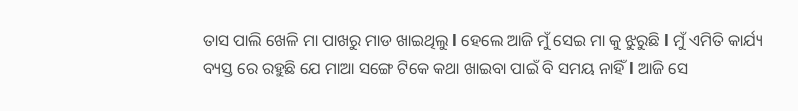ତାସ ପାଲି ଖେଳି ମା ପାଖରୁ ମାଡ ଖାଇଥିଲୁ l ହେଲେ ଆଜି ମୁଁ ସେଇ ମା କୁ ଝୁରୁଛି l ମୁଁ ଏମିତି କାର୍ଯ୍ୟ ବ୍ୟସ୍ତ ରେ ରହୁଛି ଯେ ମାଆ ସଙ୍ଗେ ଟିକେ କଥା ଖାଇବା ପାଇଁ ବି ସମୟ ନାହିଁ l ଆଜି ସେ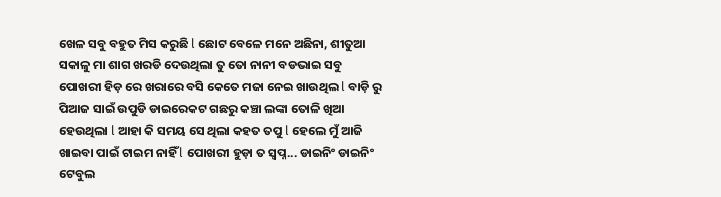ଖେଳ ସବୁ ବହୁତ ମିସ କରୁଛି l ଛୋଟ ବେଳେ ମନେ ଅଛିନା, ଶୀତୁଆ ସକାଳୁ ମା ଶାଗ ଖରଡି ଦେଉଥିଲା ତୁ ତୋ ନାନୀ ବଡଭାଇ ସବୁ ପୋଖରୀ ହିଡ଼ ରେ ଖରାରେ ବସି କେତେ ମଜା ନେଇ ଖାଉଥିଲ l ବାଡ଼ି ରୁ ପିଆଜ ସାଇଁ ଉପୁଡି ଡାଇରେକଟ ଗଛରୁ କଞ୍ଚା ଲଙ୍କା ତୋଳି ଖିଆ ହେଉଥିଲା l ଆହା କି ସମୟ ସେ ଥିଲା କହତ ତପୁ l ହେଲେ ମୁଁ ଆଜି ଖାଇବା ପାଇଁ ଟାଇମ ନାହିଁ l ପୋଖରୀ ହୁଡ଼ା ତ ସ୍ୱପ୍ନ... ଡାଇନିଂ ଡାଇନିଂ ଟେବୁଲ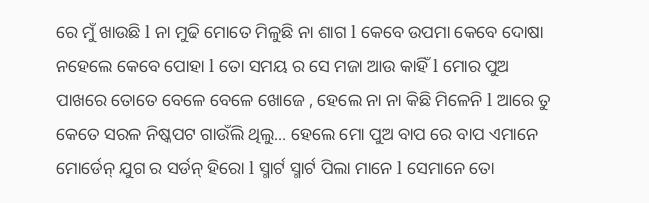ରେ ମୁଁ ଖାଉଛି l ନା ମୁଢି ମୋତେ ମିଳୁଛି ନା ଶାଗ l କେବେ ଉପମା କେବେ ଦୋଷା ନହେଲେ କେବେ ପୋହା l ତୋ ସମୟ ର ସେ ମଜା ଆଉ କାହିଁ l ମୋର ପୁଅ ପାଖରେ ତୋତେ ବେଳେ ବେଳେ ଖୋଜେ , ହେଲେ ନା ନା କିଛି ମିଳେନି l ଆରେ ତୁ କେତେ ସରଳ ନିଷ୍କପଟ ଗାଉଁଲି ଥିଲୁ... ହେଲେ ମୋ ପୁଅ ବାପ ରେ ବାପ ଏମାନେ ମୋର୍ଡେନ୍ ଯୁଗ ର ସର୍ଡନ୍ ହିରୋ l ସ୍ମାର୍ଟ ସ୍ମାର୍ଟ ପିଲା ମାନେ l ସେମାନେ ତୋ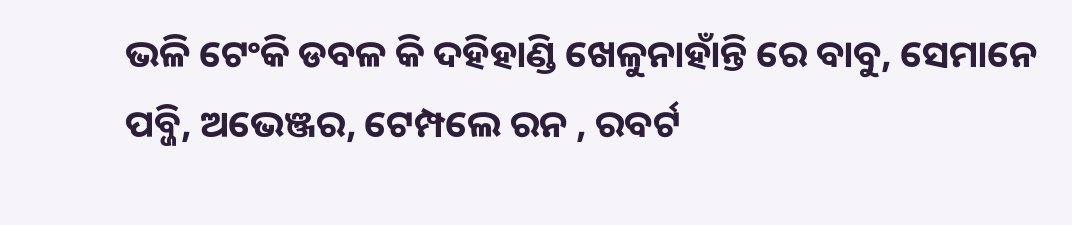ଭଳି ଟେଂକି ଡବଳ କି ଦହିହାଣ୍ଡି ଖେଳୁନାହାଁନ୍ତି ରେ ବାବୁ, ସେମାନେ ପବ୍ଜି, ଅଭେଞ୍ଜର, ଟେମ୍ପଲେ ରନ , ରବର୍ଟ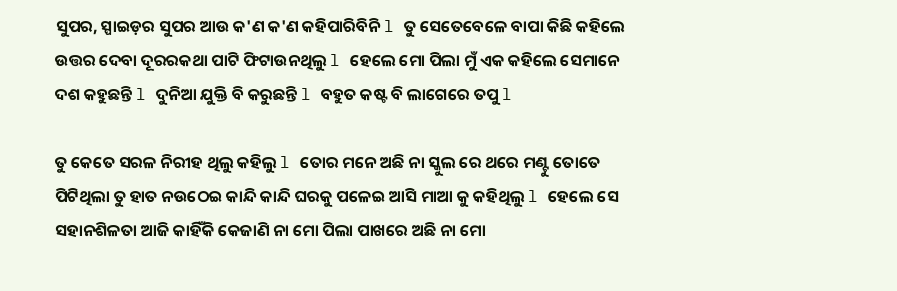ସୁପର, ସ୍ପାଇଡ଼ର ସୁପର ଆଉ କ'ଣ କ'ଣ କହିପାରିବିନି l ତୁ ସେତେବେଳେ ବାପା କିଛି କହିଲେ ଉତ୍ତର ଦେବା ଦୂରରକଥା ପାଟି ଫିଟାଉନଥିଲୁ l ହେଲେ ମୋ ପିଲା ମୁଁ ଏକ କହିଲେ ସେମାନେ ଦଶ କହୁଛନ୍ତି l ଦୁନିଆ ଯୁକ୍ତି ବି କରୁଛନ୍ତି l ବହୁତ କଷ୍ଟ ବି ଲାଗେରେ ତପୁ l

ତୁ କେତେ ସରଳ ନିରୀହ ଥିଲୁ କହିଲୁ l ତୋର ମନେ ଅଛି ନା ସ୍କୁଲ ରେ ଥରେ ମଣ୍ଟୁ ତୋତେ ପିଟିଥିଲା ତୁ ହାତ ନଉଠେଇ କାନ୍ଦି କାନ୍ଦି ଘରକୁ ପଳେଇ ଆସି ମାଆ କୁ କହିଥିଲୁ l ହେଲେ ସେ ସହାନଶିଳତା ଆଜି କାହିଁକି କେଜାଣି ନା ମୋ ପିଲା ପାଖରେ ଅଛି ନା ମୋ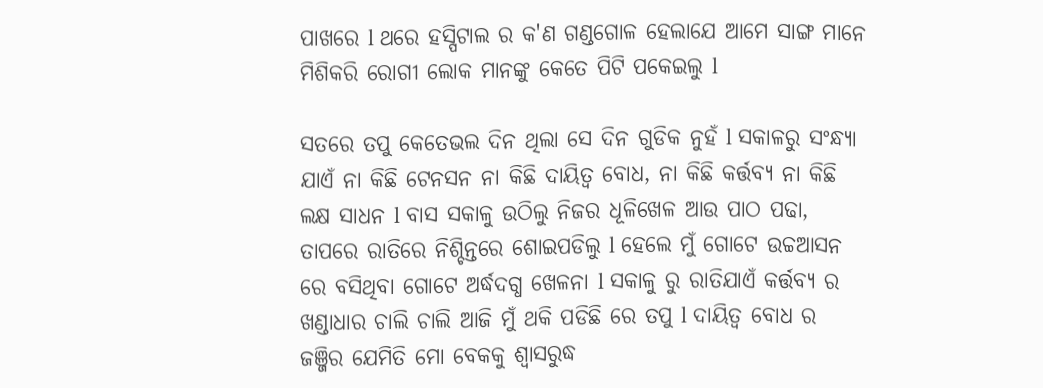ପାଖରେ l ଥରେ ହସ୍ପିଟାଲ ର କ'ଣ ଗଣ୍ଡଗୋଳ ହେଲାଯେ ଆମେ ସାଙ୍ଗ ମାନେ ମିଶିକରି ରୋଗୀ ଲୋକ ମାନଙ୍କୁ କେତେ ପିଟି ପକେଇଲୁ l

ସତରେ ତପୁ କେତେଭଲ ଦିନ ଥିଲା ସେ ଦିନ ଗୁଡିକ ନୁହଁ l ସକାଳରୁ ସଂନ୍ଧ୍ୟା ଯାଏଁ ନା କିଛି ଟେନସନ ନା କିଛି ଦାୟିତ୍ୱ ବୋଧ, ନା କିଛି କର୍ତ୍ତବ୍ୟ ନା କିଛି ଲକ୍ଷ ସାଧନ l ବାସ ସକାଳୁ ଉଠିଲୁ ନିଜର ଧୂଳିଖେଳ ଆଉ ପାଠ ପଢା, ତାପରେ ରାତିରେ ନିଶ୍ଚିନ୍ତରେ ଶୋଇପଡିଲୁ l ହେଲେ ମୁଁ ଗୋଟେ ଉଚ୍ଚଆସନ ରେ ବସିଥିବା ଗୋଟେ ଅର୍ଦ୍ଧଦଗ୍ଧ ଖେଳନା l ସକାଳୁ ରୁ ରାତିଯାଏଁ କର୍ତ୍ତବ୍ୟ ର ଖଣ୍ଡାଧାର ଚାଲି ଚାଲି ଆଜି ମୁଁ ଥକି ପଡିଛି ରେ ତପୁ l ଦାୟିତ୍ୱ ବୋଧ ର ଜଞ୍ଜିର ଯେମିତି ମୋ ବେକକୁ ଶ୍ୱାସରୁଦ୍ଧ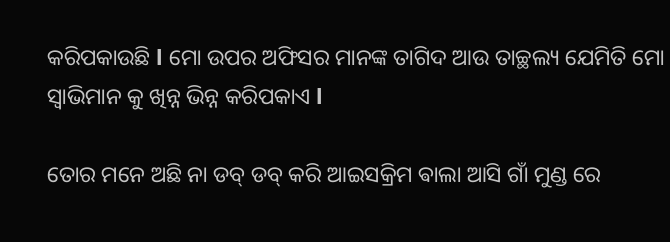କରିପକାଉଛି l ମୋ ଉପର ଅଫିସର ମାନଙ୍କ ତାଗିଦ ଆଉ ତାଚ୍ଛଲ୍ୟ ଯେମିତି ମୋ ସ୍ୱାଭିମାନ କୁ ଖିନ୍ନ ଭିନ୍ନ କରିପକାଏ l

ତୋର ମନେ ଅଛି ନା ଡବ୍ ଡବ୍ କରି ଆଇସକ୍ରିମ ଵାଲା ଆସି ଗାଁ ମୁଣ୍ଡ ରେ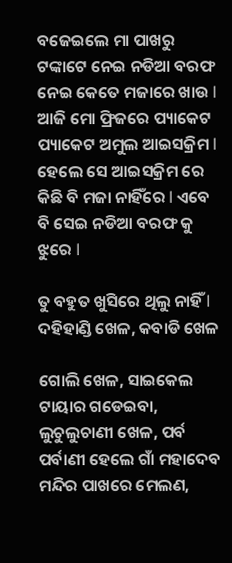ବଜେଇଲେ ମା ପାଖରୁ ଟଙ୍କାଟେ ନେଇ ନଡିଆ ବରଫ ନେଇ କେତେ ମଜାରେ ଖାଉ l ଆଜି ମୋ ଫ୍ରିଜରେ ପ୍ୟାକେଟ ପ୍ୟାକେଟ ଅମୁଲ ଆଇସକ୍ରିମ l ହେଲେ ସେ ଆଇସକ୍ରିମ ରେ କିଛି ବି ମଜା ନାହିଁରେ l ଏବେ ବି ସେଇ ନଡିଆ ବରଫ କୁ ଝୁରେ l

ତୁ ବହୁତ ଖୁସିରେ ଥିଲୁ ନାହିଁ l ଦହିହାଣ୍ଡି ଖେଳ, କବାଡି ଖେଳ

ଗୋଲି ଖେଳ, ସାଇକେଲ ଟାୟାର ଗଡେଇବା, ଲୁଚୁଲୁଚାଣୀ ଖେଳ, ପର୍ବ ପର୍ବାଣୀ ହେଲେ ଗାଁ ମହାଦେବ ମନ୍ଦିର ପାଖରେ ମେଲଣ,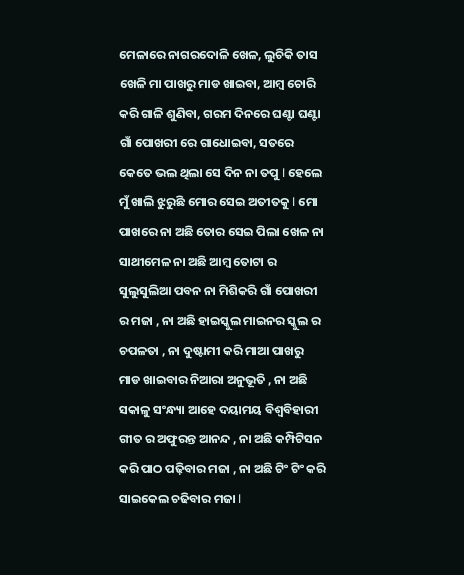ମେଳାରେ ନାଗରଦୋଳି ଖେଳ, ଲୁଚିକି ତାସ ଖେଳି ମା ପାଖରୁ ମାଡ ଖାଇବା, ଆମ୍ବ ଚୋରି କରି ଗାଳି ଶୁଣିବା, ଗରମ ଦିନରେ ଘଣ୍ଟା ଘଣ୍ଟା ଗାଁ ପୋଖରୀ ରେ ଗାଧୋଇବା, ସତରେ କେତେ ଭଲ ଥିଲା ସେ ଦିନ ନା ତପୁ l ହେଲେ ମୁଁ ଖାଲି ଝୁରୁଛି ମୋର ସେଇ ଅତୀତକୁ l ମୋ ପାଖରେ ନା ଅଛି ତୋର ସେଇ ପିଲା ଖେଳ ନା ସାଥୀମେଳ ନା ଅଛି ଆମ୍ବ ତୋଟା ର ସୁଲୁସୁଲିଆ ପବନ ନା ମିଶିକରି ଗାଁ ପୋଖରୀ ର ମଜା , ନା ଅଛି ହାଇସ୍କୁଲ ମାଇନର ସ୍କୁଲ ର ଚପଳତା , ନା ଦୁଷ୍ଟାମୀ କରି ମାଆ ପାଖରୁ ମାଡ ଖାଇବାର ନିଆରା ଅନୁଭୂତି , ନା ଅଛି ସକାଳୁ ସଂନ୍ଧ୍ୟା ଆହେ ଦୟାମୟ ବିଶ୍ୱବିହାରୀ ଗୀତ ର ଅଫୁରନ୍ତ ଆନନ୍ଦ , ନା ଅଛି କମ୍ପିଟିସନ କରି ପାଠ ପଢ଼ିବାର ମଜା , ନା ଅଛି ଟିଂ ଟିଂ କରି ସାଇକେଲ ଚଢିବାର ମଜା l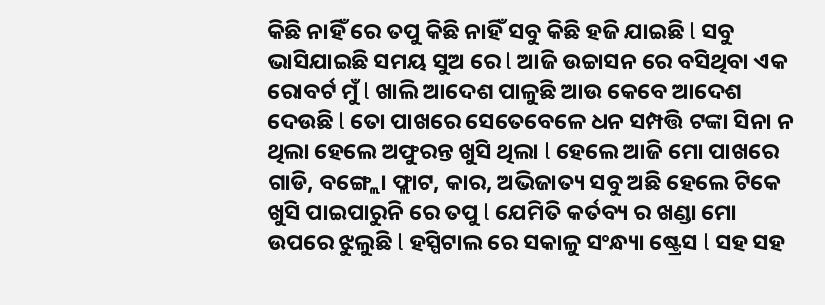କିଛି ନାହିଁ ରେ ତପୁ କିଛି ନାହିଁ ସବୁ କିଛି ହଜି ଯାଇଛି l ସବୁ ଭାସିଯାଇଛି ସମୟ ସୁଅ ରେ l ଆଜି ଉଚ୍ଚାସନ ରେ ବସିଥିବା ଏକ ରୋବର୍ଟ ମୁଁ l ଖାଲି ଆଦେଶ ପାଳୁଛି ଆଉ କେବେ ଆଦେଶ ଦେଉଛି l ତୋ ପାଖରେ ସେତେବେଳେ ଧନ ସମ୍ପତ୍ତି ଟଙ୍କା ସିନା ନ ଥିଲା ହେଲେ ଅଫୁରନ୍ତ ଖୁସି ଥିଲା l ହେଲେ ଆଜି ମୋ ପାଖରେ ଗାଡି, ବଙ୍ଗ୍ଲୋ ଫ୍ଲାଟ, କାର, ଅଭିଜାତ୍ୟ ସବୁ ଅଛି ହେଲେ ଟିକେ ଖୁସି ପାଇପାରୁନି ରେ ତପୁ l ଯେମିତି କର୍ତବ୍ୟ ର ଖଣ୍ଡା ମୋ ଉପରେ ଝୁଲୁଛି l ହସ୍ପିଟାଲ ରେ ସକାଳୁ ସଂନ୍ଧ୍ୟା ଷ୍ଟ୍ରେସ l ସହ ସହ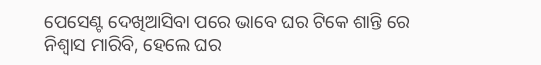ପେସେଣ୍ଟ ଦେଖିଆସିବା ପରେ ଭାବେ ଘର ଟିକେ ଶାନ୍ତି ରେ ନିଶ୍ୱାସ ମାରିବି, ହେଲେ ଘର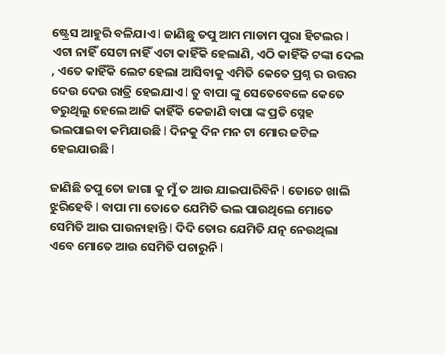ଷ୍ଟ୍ରେସ ଆହୁରି ବଳିଯାଏ l ଜାଣିଛୁ ତପୁ ଆମ ମାଡାମ ପୁରା ହିଟଲର l ଏଟା ନାହିଁ ସେଟା ନାହିଁ ଏଟା କାହିଁକି ହେଲାଣି, ଏଠି କାହିଁକି ଟଙ୍କା ଦେଲ , ଏତେ କାହିଁକି ଲେଟ ହେଲା ଆସିବାକୁ ଏମିତି କେତେ ପ୍ରଶ୍ନ ର ଉତ୍ତର ଦେଉ ଦେଉ ରାତ୍ରି ହେଇଯାଏ l ତୁ ବାପା ଙ୍କୁ ସେତେବେଳେ କେତେ ଡରୁଥିଲୁ ହେଲେ ଆଜି କାହିଁକି କେଜାଣି ବାପା ଙ୍କ ପ୍ରତି ସ୍ନେହ ଭଲପାଇବା କମିଯାଉଛି l ଦିନକୁ ଦିନ ମନ ଟା ମୋର ଜଟିଳ ହେଇଯାଉଛି l

ଜାଣିଛି ତପୁ ତୋ ଜାଗା କୁ ମୁଁ ତ ଆଉ ଯାଇପାରିବିନି l ତୋତେ ଖାଲି ଝୁରିହେବି l ବାପା ମା ତୋତେ ଯେମିତି ଭଲ ପାଉଥିଲେ ମୋତେ ସେମିତି ଆଉ ପାଉନାହାନ୍ତି l ଦିଦି ତୋର ଯେମିତି ଯତ୍ନ ନେଉଥିଲା ଏବେ ମୋତେ ଆଉ ସେମିତି ପଚାରୁନି l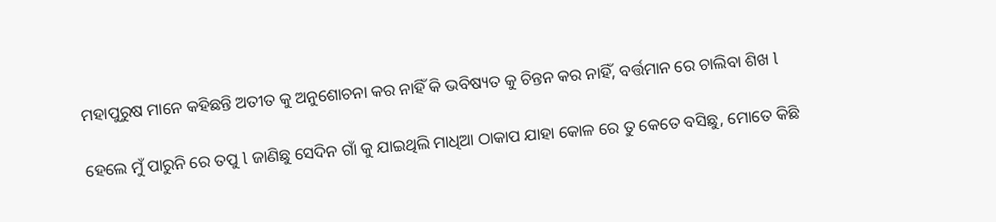ମହାପୁରୁଷ ମାନେ କହିଛନ୍ତି ଅତୀତ କୁ ଅନୁଶୋଚନା କର ନାହିଁ କି ଭବିଷ୍ୟତ କୁ ଚିନ୍ତନ କର ନାହିଁ, ବର୍ତ୍ତମାନ ରେ ଚାଲିବା ଶିଖ l

ହେଲେ ମୁଁ ପାରୁନି ରେ ତପୁ l ଜାଣିଛୁ ସେଦିନ ଗାଁ କୁ ଯାଇଥିଲି ମାଧିଆ ଠାକାପ ଯାହା କୋଳ ରେ ତୁ କେତେ ବସିଛୁ, ମୋତେ କିଛି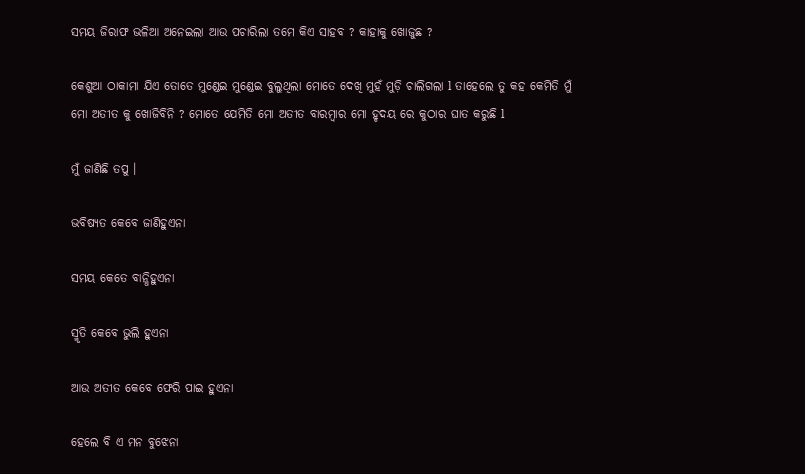ସମୟ ଜିରାଫ ଭଳିଆ ଅନେଇଲା ଆଉ ପଚାରିଲା ତମେ କିଏ ସାହବ ? କାହାକୁ ଖୋଜୁଛ ?

କେଶୁଆ ଠାକାମା ଯିଏ ତୋତେ ମୁଣ୍ଡେଇ ମୁଣ୍ଡେଇ ବୁଲୁଥିଲା ମୋତେ ଦେଖି ମୁହଁ ମୁଡ଼ି ଚାଲିଗଲା l ତାହେଲେ ତୁ କହ କେମିତି ମୁଁ ମୋ ଅତୀତ କୁ ଖୋଜିବିନି ? ମୋତେ ଯେମିତି ମୋ ଅତୀତ ବାରମ୍ବାର ମୋ ହୃଦୟ ରେ କୁଠାର ଘାତ କରୁଛି l

ମୁଁ ଜାଣିଛି ତପୁ ।

ଭବିଷ୍ୟତ କେବେ ଜାଣିହୁଏନା

ସମୟ କେତେ ବାନ୍ଧିହୁଏନା

ସ୍ମୃତି କେବେ ଭୁଲି ହୁଏନା

ଆଉ ଅତୀତ କେବେ ଫେରି ପାଇ ହୁଏନା

ହେଲେ ବି ଏ ମନ ବୁଝେନା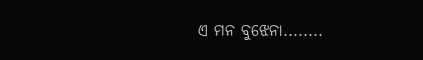ଏ ମନ ବୁଝେନା........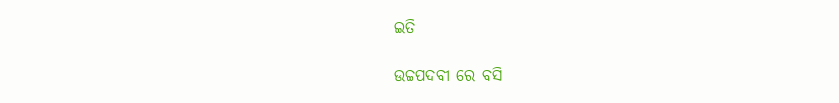ଇତି

ଉଚ୍ଚପଦବୀ ରେ ବସି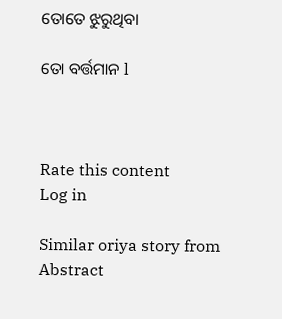ତୋତେ ଝୁରୁଥିବା

ତୋ ବର୍ତ୍ତମାନ l



Rate this content
Log in

Similar oriya story from Abstract